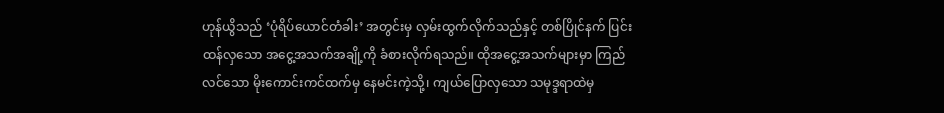ဟုန်ယွိသည် ‘ပုံရိပ်ယောင်တံခါး’ အတွင်းမှ လှမ်းထွက်လိုက်သည်နှင့် တစ်ပြိုင်နက် ပြင်းထန်လှသော အငွေ့အသက်အချို့ကို ခံစားလိုက်ရသည်။ ထိုအငွေ့အသက်များမှာ ကြည်လင်သော မိုးကောင်းကင်ထက်မှ နေမင်းကဲ့သို့၊ ကျယ်ပြောလှသော သမုဒ္ဒရာထဲမှ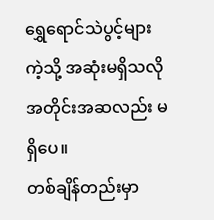ရွှေရောင်သဲပွင့်များကဲ့သို့ အဆုံးမရှိသလို အတိုင်းအဆလည်း မရှိပေ။
တစ်ချိန်တည်းမှာ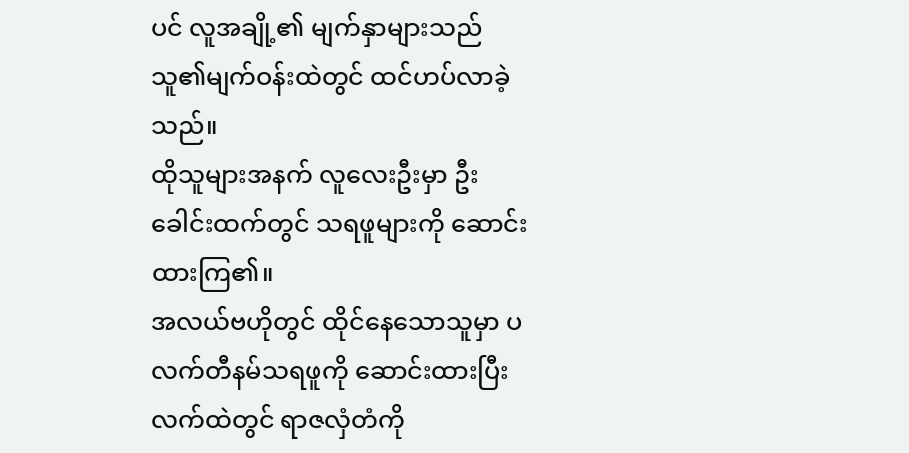ပင် လူအချို့၏ မျက်နှာများသည် သူ၏မျက်ဝန်းထဲတွင် ထင်ဟပ်လာခဲ့ သည်။
ထိုသူများအနက် လူလေးဦးမှာ ဦးခေါင်းထက်တွင် သရဖူများကို ဆောင်းထားကြ၏။
အလယ်ဗဟိုတွင် ထိုင်နေသောသူမှာ ပလက်တီနမ်သရဖူကို ဆောင်းထားပြီး လက်ထဲတွင် ရာဇလှံတံကို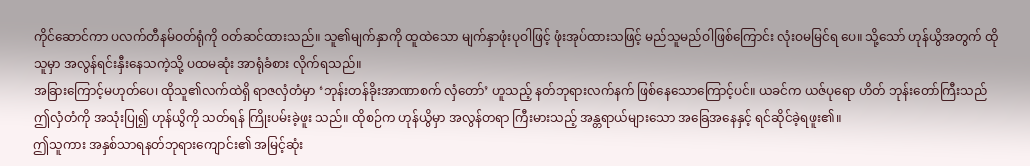ကိုင်ဆောင်ကာ ပလက်တီနမ်ဝတ်ရုံကို ဝတ်ဆင်ထားသည်။ သူ၏မျက်နှာကို ထူထဲသော မျက်နှာဖုံးပုဝါဖြင့် ဖုံးအုပ်ထားသဖြင့် မည်သူမည်ဝါဖြစ်ကြောင်း လုံးဝမမြင်ရ ပေ။ သို့သော် ဟုန်ယွိအတွက် ထိုသူမှာ အလွန်ရင်းနှီးနေသကဲ့သို့ ပထမဆုံး အာရုံခံစား လိုက်ရသည်။
အခြားကြောင့်မဟုတ်ပေ၊ ထိုသူ၏လက်ထဲရှိ ရာဇလှံတံမှာ ‘ဘုန်းတန်ခိုးအာဏာစက် လှံတော်’ ဟူသည့် နတ်ဘုရားလက်နက် ဖြစ်နေသောကြောင့်ပင်။ ယခင်က ယဇ်ပုရော ဟိတ် ဘုန်းတော်ကြီးသည် ဤလှံတံကို အသုံးပြု၍ ဟုန်ယွိကို သတ်ရန် ကြိုးပမ်းခဲ့ဖူး သည်။ ထိုစဉ်က ဟုန်ယွိမှာ အလွန်တရာ ကြီးမားသည့် အန္တရာယ်များသော အခြေအနေနှင့် ရင်ဆိုင်ခဲ့ရဖူး၏။
ဤသူကား အနှစ်သာရနတ်ဘုရားကျောင်း၏ အမြင့်ဆုံး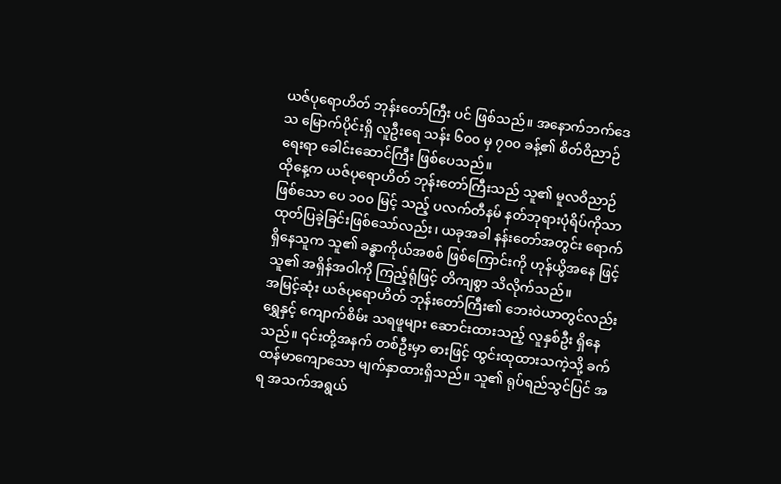ယဇ်ပုရောဟိတ် ဘုန်းတော်ကြီး ပင် ဖြစ်သည်။ အနောက်ဘက်ဒေသ မြောက်ပိုင်းရှိ လူဦးရေ သန်း ၆၀၀ မှ ၇၀၀ ခန့်၏ စိတ်ဝိညာဉ်ရေးရာ ခေါင်းဆောင်ကြီး ဖြစ်ပေသည်။
ထိုနေ့က ယဇ်ပုရောဟိတ် ဘုန်းတော်ကြီးသည် သူ၏ မူလဝိညာဉ်ဖြစ်သော ပေ ၁၀၀ မြင့် သည့် ပလက်တီနမ် နတ်ဘုရားပုံရိပ်ကိုသာ ထုတ်ပြခဲ့ခြင်းဖြစ်သော်လည်း၊ ယခုအခါ နန်းတော်အတွင်း ရောက်ရှိနေသူက သူ၏ ခန္ဓာကိုယ်အစစ် ဖြစ်ကြောင်းကို ဟုန်ယွိအနေ ဖြင့် သူ၏ အရှိန်အဝါကို ကြည့်ရုံဖြင့် တိကျစွာ သိလိုက်သည်။
အမြင့်ဆုံး ယဇ်ပုရောဟိတ် ဘုန်းတော်ကြီး၏ ဘေးဝဲယာတွင်လည်း ရွှေနှင့် ကျောက်စိမ်း သရဖူများ ဆောင်းထားသည့် လူနှစ်ဦး ရှိနေသည်။ ၎င်းတို့အနက် တစ်ဦးမှာ ဓားဖြင့် ထွင်းထုထားသကဲ့သို့ ခက်ထန်မာကျောသော မျက်နှာထားရှိသည်။ သူ၏ ရုပ်ရည်သွင်ပြင် အရ အသက်အရွယ်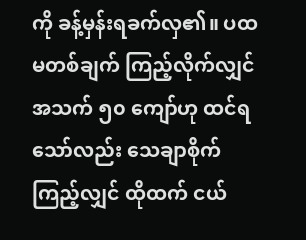ကို ခန့်မှန်းရခက်လှ၏။ ပထမတစ်ချက် ကြည့်လိုက်လျှင် အသက် ၅၀ ကျော်ဟု ထင်ရသော်လည်း သေချာစိုက်ကြည့်လျှင် ထိုထက် ငယ်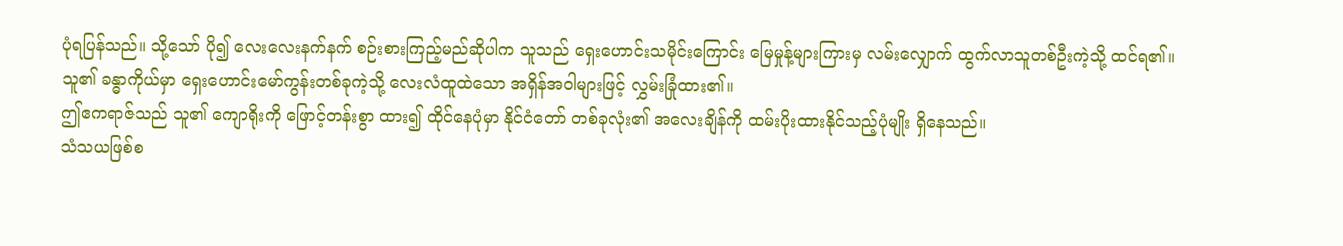ပုံရပြန်သည်။ သို့သော် ပို၍ လေးလေးနက်နက် စဉ်းစားကြည့်မည်ဆိုပါက သူသည် ရှေးဟောင်းသမိုင်းကြောင်း မြေမှုန့်များကြားမှ လမ်းလျှောက် ထွက်လာသူတစ်ဦးကဲ့သို့ ထင်ရ၏။ သူ၏ ခန္ဓာကိုယ်မှာ ရှေးဟောင်းမော်ကွန်းတစ်ခုကဲ့သို့ လေးလံထူထဲသော အရှိန်အဝါများဖြင့် လွှမ်းခြုံထား၏။
ဤဧကရာဇ်သည် သူ၏ ကျောရိုးကို ဖြောင့်တန်းစွာ ထား၍ ထိုင်နေပုံမှာ နိုင်ငံတော် တစ်ခုလုံး၏ အလေးချိန်ကို ထမ်းပိုးထားနိုင်သည့်ပုံမျိုး ရှိနေသည်။
သံသယဖြစ်စ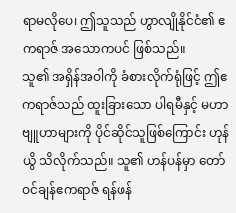ရာမလိုပေ၊ ဤသူသည် ဟွာလျိုနိုင်ငံ၏ ဧကရာဇ် အသောကပင် ဖြစ်သည်။
သူ၏ အရှိန်အဝါကို ခံစားလိုက်ရုံဖြင့် ဤဧကရာဇ်သည် ထူးခြားသော ပါရမီနှင့် မဟာဗျူဟာများကို ပိုင်ဆိုင်သူဖြစ်ကြောင်း ဟုန်ယွိ သိလိုက်သည်။ သူ၏ ဟန်ပန်မှာ တော်ဝင်ချန်ဧကရာဇ် ရန်ဖန်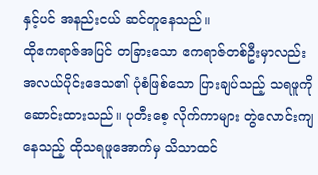နှင့်ပင် အနည်းငယ် ဆင်တူနေသည်။
ထိုဧကရာဇ်အပြင် တခြားသော ဧကရာဇ်တစ်ဦးမှာလည်း အလယ်ပိုင်းဒေသ၏ ပုံစံဖြစ်သော ပြားချပ်သည့် သရဖူကို ဆောင်းထားသည်။ ပုတီးစေ့ လိုက်ကာများ တွဲလောင်းကျနေသည့် ထိုသရဖူအောက်မှ သိသာထင်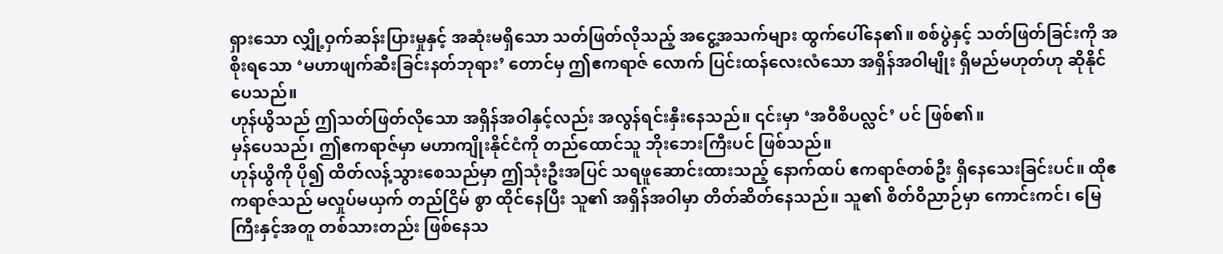ရှားသော လျှို့ဝှက်ဆန်းပြားမှုနှင့် အဆုံးမရှိသော သတ်ဖြတ်လိုသည့် အငွေ့အသက်များ ထွက်ပေါ်နေ၏။ စစ်ပွဲနှင့် သတ်ဖြတ်ခြင်းကို အစိုးရသော ‘မဟာဖျက်ဆီးခြင်းနတ်ဘုရား’ တောင်မှ ဤဧကရာဇ် လောက် ပြင်းထန်လေးလံသော အရှိန်အဝါမျိုး ရှိမည်မဟုတ်ဟု ဆိုနိုင်ပေသည်။
ဟုန်ယွိသည် ဤသတ်ဖြတ်လိုသော အရှိန်အဝါနှင့်လည်း အလွန်ရင်းနှီးနေသည်။ ၎င်းမှာ ‘အဝီစိပလ္လင်’ ပင် ဖြစ်၏။
မှန်ပေသည်၊ ဤဧကရာဇ်မှာ မဟာကျိုးနိုင်ငံကို တည်ထောင်သူ ဘိုးဘေးကြီးပင် ဖြစ်သည်။
ဟုန်ယွိကို ပို၍ ထိတ်လန့်သွားစေသည်မှာ ဤသုံးဦးအပြင် သရဖူဆောင်းထားသည့် နောက်ထပ် ဧကရာဇ်တစ်ဦး ရှိနေသေးခြင်းပင်။ ထိုဧကရာဇ်သည် မလှုပ်မယှက် တည်ငြိမ် စွာ ထိုင်နေပြီး သူ၏ အရှိန်အဝါမှာ တိတ်ဆိတ်နေသည်။ သူ၏ စိတ်ဝိညာဉ်မှာ ကောင်းကင်၊ မြေကြီးနှင့်အတူ တစ်သားတည်း ဖြစ်နေသ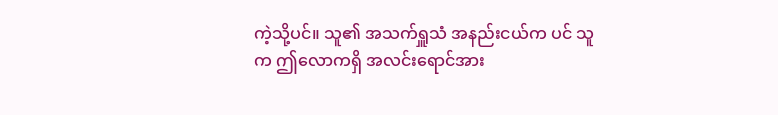ကဲ့သို့ပင်။ သူ၏ အသက်ရှူသံ အနည်းငယ်က ပင် သူက ဤလောကရှိ အလင်းရောင်အား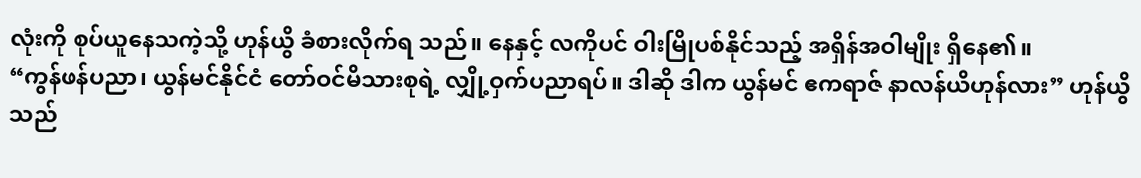လုံးကို စုပ်ယူနေသကဲ့သို့ ဟုန်ယွိ ခံစားလိုက်ရ သည်။ နေနှင့် လကိုပင် ဝါးမြိုပစ်နိုင်သည့် အရှိန်အဝါမျိုး ရှိနေ၏။
“ကွန်ဖန်ပညာ၊ ယွန်မင်နိုင်ငံ တော်ဝင်မိသားစုရဲ့ လျှို့ဝှက်ပညာရပ်။ ဒါဆို ဒါက ယွန်မင် ဧကရာဇ် နာလန်ယိဟုန်လား” ဟုန်ယွိသည်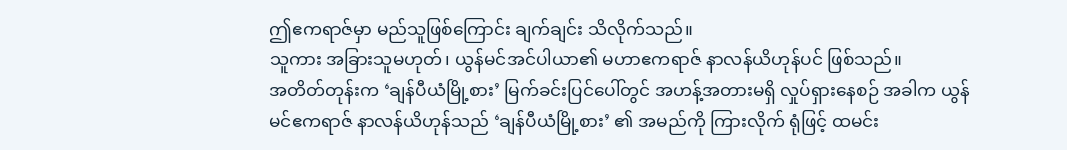ဤဧကရာဇ်မှာ မည်သူဖြစ်ကြောင်း ချက်ချင်း သိလိုက်သည်။
သူကား အခြားသူမဟုတ်၊ ယွန်မင်အင်ပါယာ၏ မဟာဧကရာဇ် နာလန်ယိဟုန်ပင် ဖြစ်သည်။
အတိတ်တုန်းက ‘ချန်ပီယံမြို့စား’ မြက်ခင်းပြင်ပေါ်တွင် အဟန့်အတားမရှိ လှုပ်ရှားနေစဉ် အခါက ယွန်မင်ဧကရာဇ် နာလန်ယိဟုန်သည် ‘ချန်ပီယံမြို့စား’ ၏ အမည်ကို ကြားလိုက် ရုံဖြင့် ထမင်း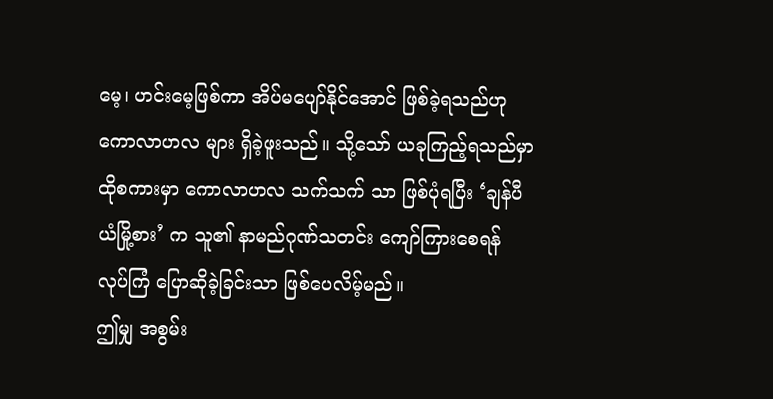မေ့၊ ဟင်းမေ့ဖြစ်ကာ အိပ်မပျော်နိုင်အောင် ဖြစ်ခဲ့ရသည်ဟု ကောလာဟလ များ ရှိခဲ့ဖူးသည်။ သို့သော် ယခုကြည့်ရသည်မှာ ထိုစကားမှာ ကောလာဟလ သက်သက် သာ ဖြစ်ပုံရပြီး ‘ချန်ပီယံမြို့စား’ က သူ၏ နာမည်ဂုဏ်သတင်း ကျော်ကြားစေရန် လုပ်ကြံ ပြောဆိုခဲ့ခြင်းသာ ဖြစ်ပေလိမ့်မည်။
ဤမျှ အစွမ်း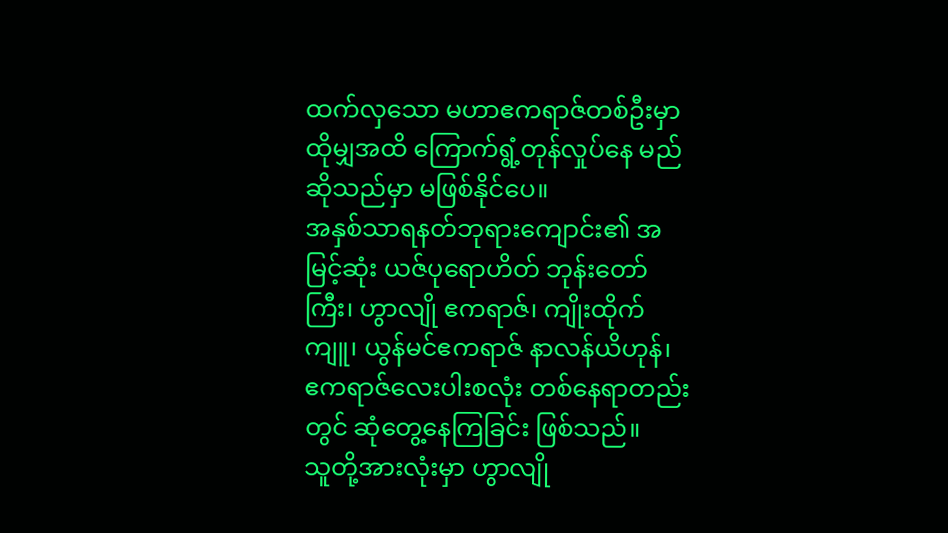ထက်လှသော မဟာဧကရာဇ်တစ်ဦးမှာ ထိုမျှအထိ ကြောက်ရွံ့တုန်လှုပ်နေ မည်ဆိုသည်မှာ မဖြစ်နိုင်ပေ။
အနှစ်သာရနတ်ဘုရားကျောင်း၏ အမြင့်ဆုံး ယဇ်ပုရောဟိတ် ဘုန်းတော်ကြီး၊ ဟွာလျို ဧကရာဇ်၊ ကျိုးထိုက်ကျူ၊ ယွန်မင်ဧကရာဇ် နာလန်ယိဟုန်၊ ဧကရာဇ်လေးပါးစလုံး တစ်နေရာတည်းတွင် ဆုံတွေ့နေကြခြင်း ဖြစ်သည်။
သူတို့အားလုံးမှာ ဟွာလျို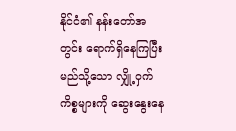နိုင်ငံ၏ နန်းတော်အတွင်း ရောက်ရှိနေကြပြီး မည်သို့သော လျှို့ဝှက်ကိစ္စများကို ဆွေးနွေးနေ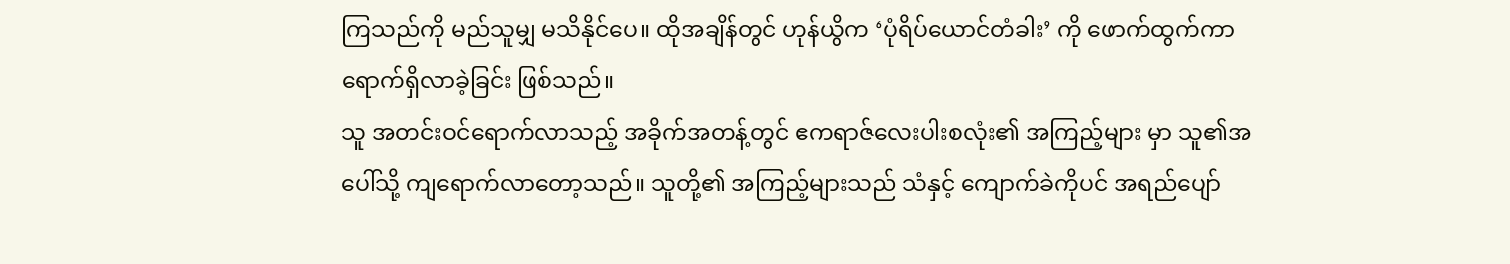ကြသည်ကို မည်သူမျှ မသိနိုင်ပေ။ ထိုအချိန်တွင် ဟုန်ယွိက ‘ပုံရိပ်ယောင်တံခါး’ ကို ဖောက်ထွက်ကာ ရောက်ရှိလာခဲ့ခြင်း ဖြစ်သည်။
သူ အတင်းဝင်ရောက်လာသည့် အခိုက်အတန့်တွင် ဧကရာဇ်လေးပါးစလုံး၏ အကြည့်များ မှာ သူ၏အပေါ်သို့ ကျရောက်လာတော့သည်။ သူတို့၏ အကြည့်များသည် သံနှင့် ကျောက်ခဲကိုပင် အရည်ပျော်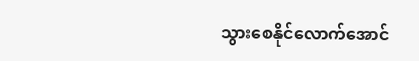သွားစေနိုင်လောက်အောင်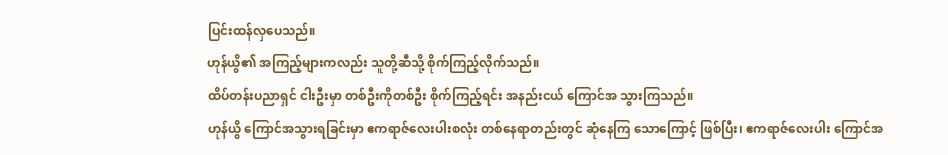ပြင်းထန်လှပေသည်။
ဟုန်ယွိ၏ အကြည့်များကလည်း သူတို့ဆီသို့ စိုက်ကြည့်လိုက်သည်။
ထိပ်တန်းပညာရှင် ငါးဦးမှာ တစ်ဦးကိုတစ်ဦး စိုက်ကြည့်ရင်း အနည်းငယ် ကြောင်အ သွားကြသည်။
ဟုန်ယွိ ကြောင်အသွားရခြင်းမှာ ဧကရာဇ်လေးပါးစလုံး တစ်နေရာတည်းတွင် ဆုံနေကြ သောကြောင့် ဖြစ်ပြီး၊ ဧကရာဇ်လေးပါး ကြောင်အ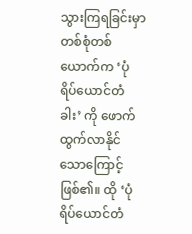သွားကြရခြင်းမှာ တစ်စုံတစ်ယောက်က ‘ပုံရိပ်ယောင်တံခါး’ ကို ဖောက်ထွက်လာနိုင်သောကြောင့် ဖြစ်၏။ ထို ‘ပုံရိပ်ယောင်တံ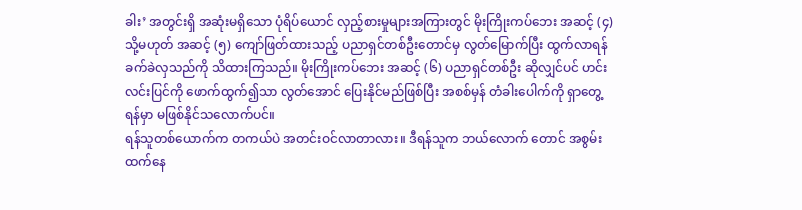ခါး’ အတွင်းရှိ အဆုံးမရှိသော ပုံရိပ်ယောင် လှည့်စားမှုများအကြားတွင် မိုးကြိုးကပ်ဘေး အဆင့် (၄) သို့မဟုတ် အဆင့် (၅) ကျော်ဖြတ်ထားသည့် ပညာရှင်တစ်ဦးတောင်မှ လွတ်မြောက်ပြီး ထွက်လာရန် ခက်ခဲလှသည်ကို သိထားကြသည်။ မိုးကြိုးကပ်ဘေး အဆင့် (၆) ပညာရှင်တစ်ဦး ဆိုလျှင်ပင် ဟင်းလင်းပြင်ကို ဖောက်ထွက်၍သာ လွတ်အောင် ပြေးနိုင်မည်ဖြစ်ပြီး အစစ်မှန် တံခါးပေါက်ကို ရှာတွေ့ရန်မှာ မဖြစ်နိုင်သလောက်ပင်။
ရန်သူတစ်ယောက်က တကယ်ပဲ အတင်းဝင်လာတာလား။ ဒီရန်သူက ဘယ်လောက် တောင် အစွမ်းထက်နေ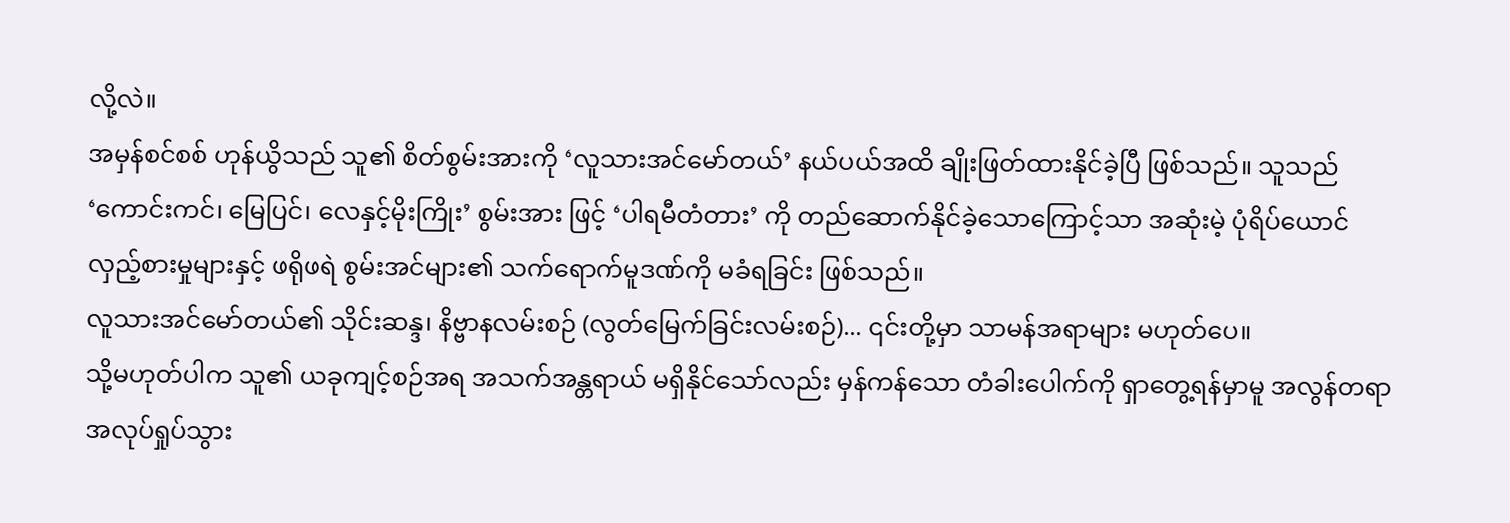လို့လဲ။
အမှန်စင်စစ် ဟုန်ယွိသည် သူ၏ စိတ်စွမ်းအားကို ‘လူသားအင်မော်တယ်’ နယ်ပယ်အထိ ချိုးဖြတ်ထားနိုင်ခဲ့ပြီ ဖြစ်သည်။ သူသည် ‘ကောင်းကင်၊ မြေပြင်၊ လေနှင့်မိုးကြိုး’ စွမ်းအား ဖြင့် ‘ပါရမီတံတား’ ကို တည်ဆောက်နိုင်ခဲ့သောကြောင့်သာ အဆုံးမဲ့ ပုံရိပ်ယောင် လှည့်စားမှုများနှင့် ဖရိုဖရဲ စွမ်းအင်များ၏ သက်ရောက်မူဒဏ်ကို မခံရခြင်း ဖြစ်သည်။
လူသားအင်မော်တယ်၏ သိုင်းဆန္ဒ၊ နိဗ္ဗာနလမ်းစဉ် (လွတ်မြေက်ခြင်းလမ်းစဉ်)... ၎င်းတို့မှာ သာမန်အရာများ မဟုတ်ပေ။
သို့မဟုတ်ပါက သူ၏ ယခုကျင့်စဉ်အရ အသက်အန္တရာယ် မရှိနိုင်သော်လည်း မှန်ကန်သော တံခါးပေါက်ကို ရှာတွေ့ရန်မှာမူ အလွန်တရာ အလုပ်ရှုပ်သွား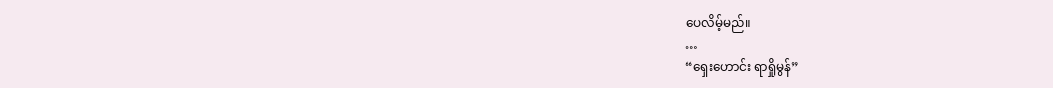ပေလိမ့်မည်။
…
“ရှေးဟောင်း ရာရှိုမွန်”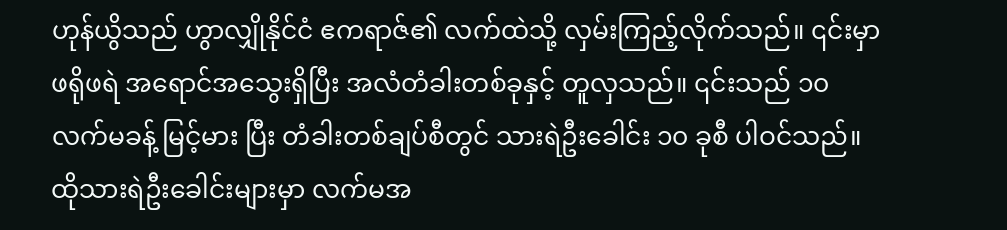ဟုန်ယွိသည် ဟွာလျှိုနိုင်ငံ ဧကရာဇ်၏ လက်ထဲသို့ လှမ်းကြည့်လိုက်သည်။ ၎င်းမှာ ဖရိုဖရဲ အရောင်အသွေးရှိပြီး အလံတံခါးတစ်ခုနှင့် တူလှသည်။ ၎င်းသည် ၁၀ လက်မခန့် မြင့်မား ပြီး တံခါးတစ်ချပ်စီတွင် သားရဲဦးခေါင်း ၁၀ ခုစီ ပါဝင်သည်။ ထိုသားရဲဦးခေါင်းများမှာ လက်မအ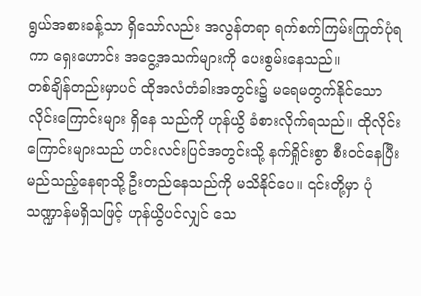ရွယ်အစားခန့်သာ ရှိသော်လည်း အလွန်တရာ ရက်စက်ကြမ်းကြုတ်ပုံရကာ ရှေးဟောင်း အငွေ့အသက်များကို ပေးစွမ်းနေသည်။
တစ်ချိန်တည်းမှာပင် ထိုအလံတံခါးအတွင်း၌ မရေမတွက်နိုင်သော လိုင်းကြောင်းများ ရှိနေ သည်ကို ဟုန်ယွိ ခံစားလိုက်ရသည်။ ထိုလိုင်းကြောင်းများသည် ဟင်းလင်းပြင်အတွင်းသို့ နက်ရှိုင်းစွာ စီးဝင်နေပြီး မည်သည့်နေရာသို့ ဦးတည်နေသည်ကို မသိနိုင်ပေ။ ၎င်းတို့မှာ ပုံသဏ္ဍာန်မရှိသဖြင့် ဟုန်ယွိပင်လျှင် သေ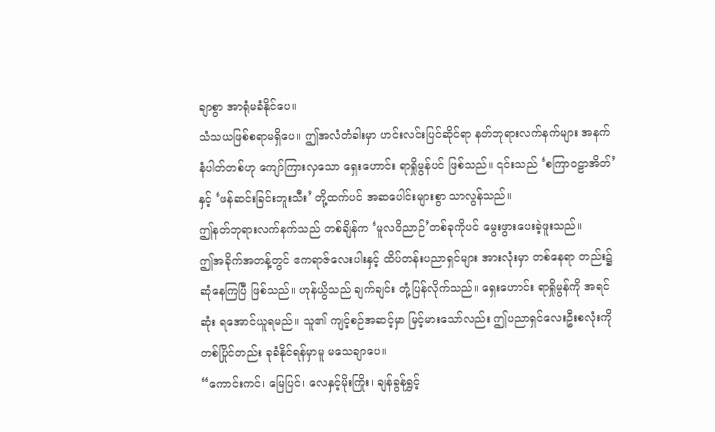ချာစွာ အာရုံမခံနိုင်ပေ။
သံသယဖြစ်စရာမရှိပေ။ ဤအလံတံခါးမှာ ဟင်းလင်းပြင်ဆိုင်ရာ နတ်ဘုရားလက်နက်များ အနက် နံပါတ်တစ်ဟု ကျော်ကြားလှသော ရှေးဟောင်း ရာရှိုမွန်ပင် ဖြစ်သည်။ ၎င်းသည် ‘စကြာဝဠာအိတ်’ နှင့် ‘ဖန်ဆင်းခြင်းဘူးသီး’ တို့ထက်ပင် အဆပေါင်းများစွာ သာလွန်သည်။
ဤနတ်ဘုရားလက်နက်သည် တစ်ချိန်က ‘မူလဝိညာဉ်’တစ်ခုကိုပင် မွေးဖွားပေးခဲ့ဖူးသည်။
ဤအခိုက်အတန့်တွင် ဧကရာဇ်လေးပါးနှင့် ထိပ်တန်းပညာရှင်များ အားလုံးမှာ တစ်နေရာ တည်း၌ ဆုံနေကြပြီ ဖြစ်သည်။ ဟုန်ယွိသည် ချက်ချင်း တုံ့ပြန်လိုက်သည်။ ရှေးဟောင်း ရာရှိုမွန်ကို အရင်ဆုံး ရအောင်ယူရမည်။ သူ၏ ကျင့်စဉ်အဆင့်မှာ မြင့်မားသော်လည်း ဤပညာရှင်လေးဦးစလုံးကို တစ်ပြိုင်တည်း ခုခံနိုင်ရန်မှာမူ မသေချာပေ။
“ကောင်းကင်၊ မြေပြင်၊ လေနှင့်မိုးကြိုး၊ ချန်ခွန်ရွှင့်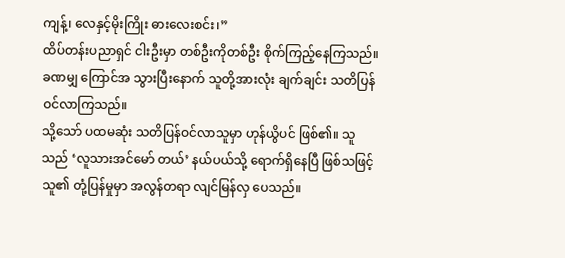ကျန့်၊ လေနှင့်မိုးကြိုး ဓားလေးစင်း၊”
ထိပ်တန်းပညာရှင် ငါးဦးမှာ တစ်ဦးကိုတစ်ဦး စိုက်ကြည့်နေကြသည်။ ခဏမျှ ကြောင်အ သွားပြီးနောက် သူတို့အားလုံး ချက်ချင်း သတိပြန်ဝင်လာကြသည်။
သို့သော် ပထမဆုံး သတိပြန်ဝင်လာသူမှာ ဟုန်ယွိပင် ဖြစ်၏။ သူသည် ‘လူသားအင်မော် တယ်’ နယ်ပယ်သို့ ရောက်ရှိနေပြီ ဖြစ်သဖြင့် သူ၏ တုံ့ပြန်မှုမှာ အလွန်တရာ လျင်မြန်လှ ပေသည်။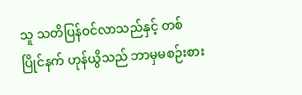သူ သတိပြန်ဝင်လာသည်နှင့် တစ်ပြိုင်နက် ဟုန်ယွိသည် ဘာမှမစဉ်းစား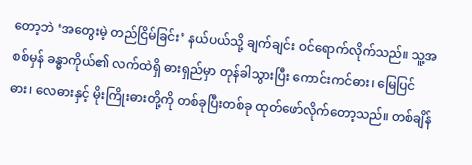တော့ဘဲ ‘အတွေးမဲ့ တည်ငြိမ်ခြင်း’ နယ်ပယ်သို့ ချက်ချင်း ဝင်ရောက်လိုက်သည်။ သူ့အစစ်မှန် ခန္ဓာကိုယ်၏ လက်ထဲရှိ ဓားရှည်မှာ တုန်ခါသွားပြီး ကောင်းကင်ဓား၊ မြေပြင်ဓား၊ လေဓားနှင့် မိုးကြိုးဓားတို့ကို တစ်ခုပြီးတစ်ခု ထုတ်ဖော်လိုက်တော့သည်။ တစ်ချိန်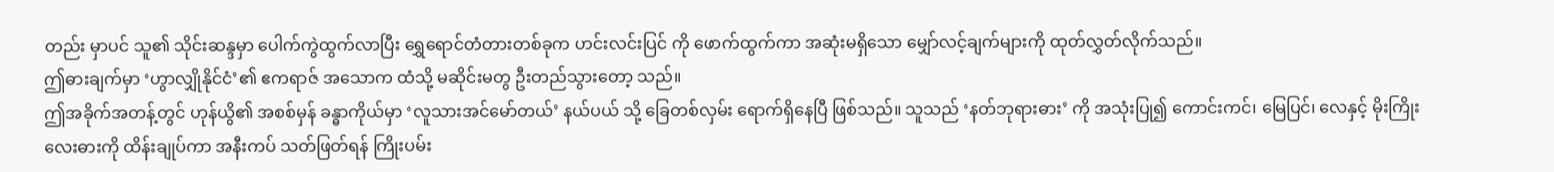တည်း မှာပင် သူ၏ သိုင်းဆန္ဒမှာ ပေါက်ကွဲထွက်လာပြီး ရွှေရောင်တံတားတစ်ခုက ဟင်းလင်းပြင် ကို ဖောက်ထွက်ကာ အဆုံးမရှိသော မျှော်လင့်ချက်များကို ထုတ်လွှတ်လိုက်သည်။
ဤဓားချက်မှာ ‘ဟွာလျှိုနိုင်ငံ’၏ ဧကရာဇ် အသောက ထံသို့ မဆိုင်းမတွ ဦးတည်သွားတော့ သည်။
ဤအခိုက်အတန့်တွင် ဟုန်ယွိ၏ အစစ်မှန် ခန္ဓာကိုယ်မှာ ‘လူသားအင်မော်တယ်’ နယ်ပယ် သို့ ခြေတစ်လှမ်း ရောက်ရှိနေပြီ ဖြစ်သည်။ သူသည် ‘နတ်ဘုရားဓား’ ကို အသုံးပြု၍ ကောင်းကင်၊ မြေပြင်၊ လေနှင့် မိုးကြိုး လေးဓားကို ထိန်းချုပ်ကာ အနီးကပ် သတ်ဖြတ်ရန် ကြိုးပမ်း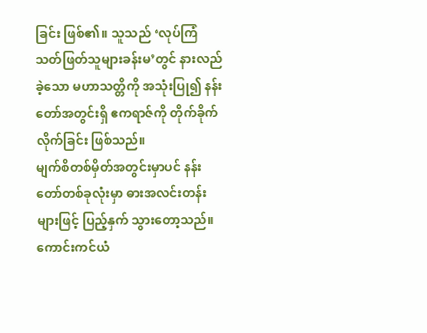ခြင်း ဖြစ်၏။ သူသည် ‘လုပ်ကြံသတ်ဖြတ်သူများခန်းမ’တွင် နားလည်ခဲ့သော မဟာသတ္တိကို အသုံးပြု၍ နန်းတော်အတွင်းရှိ ဧကရာဇ်ကို တိုက်ခိုက်လိုက်ခြင်း ဖြစ်သည်။
မျက်စိတစ်မှိတ်အတွင်းမှာပင် နန်းတော်တစ်ခုလုံးမှာ ဓားအလင်းတန်းများဖြင့် ပြည့်နှက် သွားတော့သည်။ ကောင်းကင်ယံ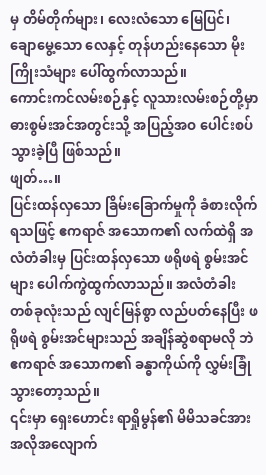မှ တိမ်တိုက်များ၊ လေးလံသော မြေပြင်၊ ချောမွေ့သော လေနှင့် တုန်ဟည်းနေသော မိုးကြိုးသံများ ပေါ်ထွက်လာသည်။
ကောင်းကင်လမ်းစဉ်နှင့် လူသားလမ်းစဉ်တို့မှာ ဓားစွမ်းအင်အတွင်းသို့ အပြည့်အဝ ပေါင်းစပ်သွားခဲ့ပြီ ဖြစ်သည်။
ဖျတ်…။
ပြင်းထန်လှသော ခြိမ်းခြောက်မှုကို ခံစားလိုက်ရသဖြင့် ဧကရာဇ် အသောက၏ လက်ထဲရှိ အလံတံခါးမှ ပြင်းထန်လှသော ဖရိုဖရဲ စွမ်းအင်များ ပေါက်ကွဲထွက်လာသည်။ အလံတံခါး တစ်ခုလုံးသည် လျင်မြန်စွာ လည်ပတ်နေပြီး ဖရိုဖရဲ စွမ်းအင်များသည် အချိန်ဆွဲစရာမလို ဘဲ ဧကရာဇ် အသောက၏ ခန္ဓာကိုယ်ကို လွှမ်းခြုံသွားတော့သည်။
၎င်းမှာ ရှေးဟောင်း ရာရှိုမွန်၏ မိမိသခင်အား အလိုအလျောက်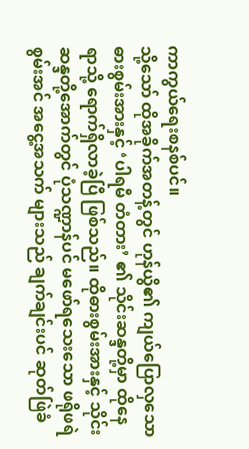ကာကွယ်ရေးစနစ်ပင်။
သို့သော် ထိုအခိုက်အတန့်တွင် ဟုန်ယွိ၏ ကျယ်ပြောလှသော ဓားစွမ်းအားနှင့် ‘ပါရမီ တံတား’ ၏ သိုင်းဆန္ဒတို့မှာ ထိုနေရာသို့ ရောက်ရှိလာခဲ့ပြီ ဖြစ်သည်။ ထိုဓားစွမ်းအားနှင့် သိုင်းဆန္ဒတို့အောက်တွင် ပုံသဏ္ဍာန်ပင် မဖော်ရသေးသော ဖရိုဖရဲစွမ်းအင် အငွေ့အသက် များသည် ချက်ချင်းပင် ဆုတ်ဖြဲခံ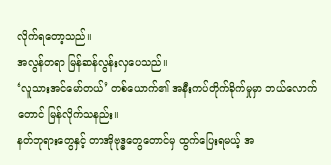လိုက်ရတော့သည်။
အလွန်တရာ မြန်ဆန်လွန်းလှပေသည်။
‘လူသားအင်မော်တယ်’ တစ်ယောက်၏ အနီးကပ်တိုက်ခိုက်မှုမှာ ဘယ်လောက်တောင် မြန်လိုက်သနည်း။
နတ်ဘုရားတွေနှင့် တာအိုဗုဒ္ဓတွေတောင်မှ ထွက်ပြေးရမယ့် အ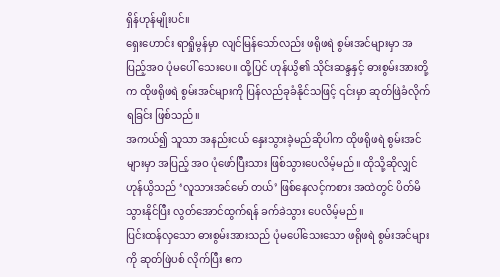ရှိန်ဟုန်မျိုးပင်။
ရှေးဟောင်း ရာရှိုမွန်မှာ လျင်မြန်သော်လည်း ဖရိုဖရဲ စွမ်းအင်များမှာ အပြည့်အဝ ပုံမပေါ် သေးပေ။ ထို့ပြင် ဟုန်ယွိ၏ သိုင်းဆန္ဒနှင့် ဓားစွမ်းအားတို့က ထိုဖရိုဖရဲ စွမ်းအင်များကို ပြန်လည်ခုခံနိုင်သဖြင့် ၎င်းမှာ ဆုတ်ဖြဲခံလိုက်ရခြင်း ဖြစ်သည်။
အကယ်၍ သူသာ အနည်းငယ် နှေးသွားခဲ့မည်ဆိုပါက ထိုဖရိုဖရဲ စွမ်းအင်များမှာ အပြည့် အဝ ပုံဖော်ပြီးသား ဖြစ်သွားပေလိမ့်မည်။ ထိုသို့ဆိုလျှင် ဟုန်ယွိသည် ‘လူသားအင်မော် တယ်’ ဖြစ်နေလင့်ကစား အထဲတွင် ပိတ်မိသွားနိုင်ပြီး လွတ်အောင်ထွက်ရန် ခက်ခဲသွား ပေလိမ့်မည်။
ပြင်းထန်လှသော ဓားစွမ်းအားသည် ပုံမပေါ်သေးသော ဖရိုဖရဲ စွမ်းအင်များကို ဆုတ်ဖြဲပစ် လိုက်ပြီး ဧက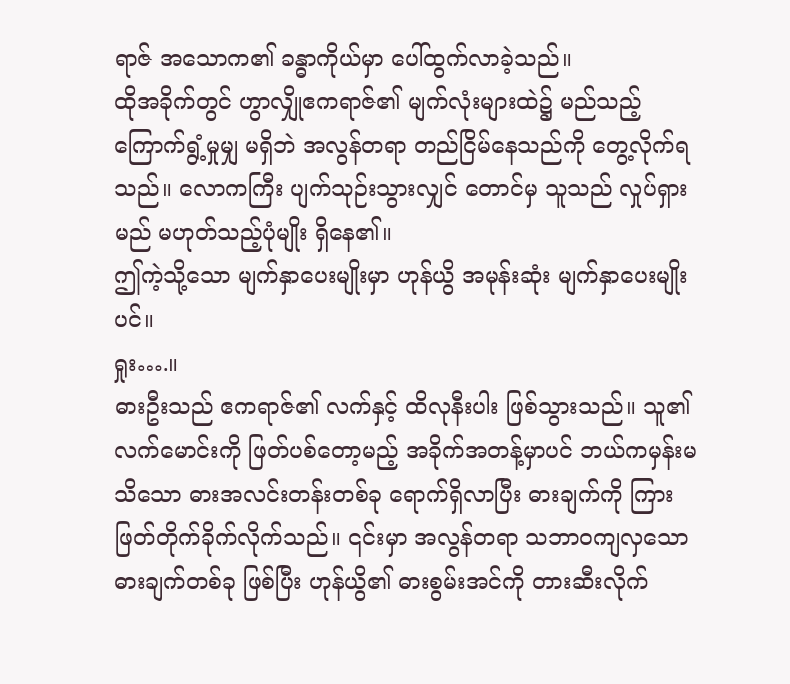ရာဇ် အသောက၏ ခန္ဓာကိုယ်မှာ ပေါ်ထွက်လာခဲ့သည်။
ထိုအခိုက်တွင် ဟွာလျှိုဧကရာဇ်၏ မျက်လုံးများထဲ၌ မည်သည့်ကြောက်ရွံ့မှုမျှ မရှိဘဲ အလွန်တရာ တည်ငြိမ်နေသည်ကို တွေ့လိုက်ရသည်။ လောကကြီး ပျက်သုဉ်းသွားလျှင် တောင်မှ သူသည် လှုပ်ရှားမည် မဟုတ်သည့်ပုံမျိုး ရှိနေ၏။
ဤကဲ့သို့သော မျက်နှာပေးမျိုးမှာ ဟုန်ယွိ အမုန်းဆုံး မျက်နှာပေးမျိုးပင်။
ရှုး….။
ဓားဦးသည် ဧကရာဇ်၏ လက်နှင့် ထိလုနီးပါး ဖြစ်သွားသည်။ သူ၏ လက်မောင်းကို ဖြတ်ပစ်တော့မည့် အခိုက်အတန့်မှာပင် ဘယ်ကမှန်းမသိသော ဓားအလင်းတန်းတစ်ခု ရောက်ရှိလာပြီး ဓားချက်ကို ကြားဖြတ်တိုက်ခိုက်လိုက်သည်။ ၎င်းမှာ အလွန်တရာ သဘာဝကျလှသော ဓားချက်တစ်ခု ဖြစ်ပြီး ဟုန်ယွိ၏ ဓားစွမ်းအင်ကို တားဆီးလိုက်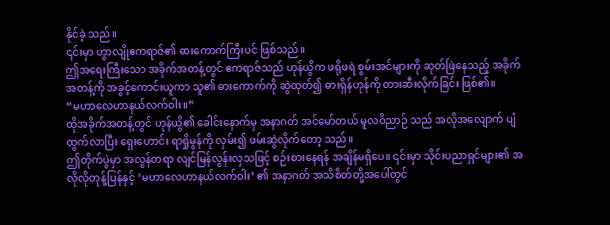နိုင်ခဲ့ သည်။
၎င်းမှာ ဟွာလျိုဧကရာဇ်၏ ဓားကောက်ကြီးပင် ဖြစ်သည်။
ဤအရေးကြီးသော အခိုက်အတန့်တွင် ဧကရာဇ်သည် ဟုန်ယွိက ဖရိုဖရဲ စွမ်းအင်များကို ဆုတ်ဖြဲနေသည့် အခိုက်အတန့်ကို အခွင့်ကောင်းယူကာ သူ၏ ဓားကောက်ကို ဆွဲထုတ်၍ ဓားရှိန်ဟုန်ကို တားဆီးလိုက်ခြင်း ဖြစ်၏။
“မဟာလေဟာနယ်လက်ဝါး။”
ထိုအခိုက်အတန့်တွင် ဟုန်ယွိ၏ ခေါင်းနောက်မှ အနာဂတ် အင်မော်တယ် မူလဝိညာဉ် သည် အလိုအလျောက် ပျံထွက်လာပြီး ရှေးဟောင်း ရာရှိုမွန်ကို လှမ်း၍ ဖမ်းဆွဲလိုက်တော့ သည်။
ဤတိုက်ပွဲမှာ အလွန်တရာ လျင်မြန်လွန်းလှသဖြင့် စဉ်းစားနေရန် အချိန်မရှိပေ။ ၎င်းမှာ သိုင်းပညာရှင်များ၏ အလိုလိုတုန့်ပြန်နှင့် ‘မဟာလေဟာနယ်လက်ဝါး’ ၏ အနာဂတ် အသိစိတ်တို့အပေါ်တွင်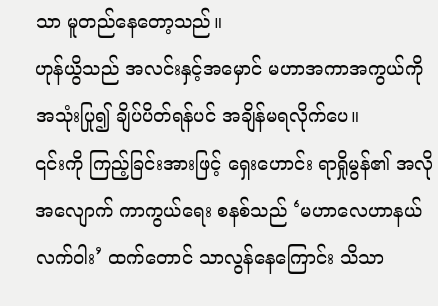သာ မူတည်နေတော့သည်။
ဟုန်ယွိသည် အလင်းနှင့်အမှောင် မဟာအကာအကွယ်ကို အသုံးပြု၍ ချိပ်ပိတ်ရန်ပင် အချိန်မရလိုက်ပေ။
၎င်းကို ကြည့်ခြင်းအားဖြင့် ရှေးဟောင်း ရာရှိုမွန်၏ အလိုအလျောက် ကာကွယ်ရေး စနစ်သည် ‘မဟာလေဟာနယ်လက်ဝါး’ ထက်တောင် သာလွန်နေကြောင်း သိသာ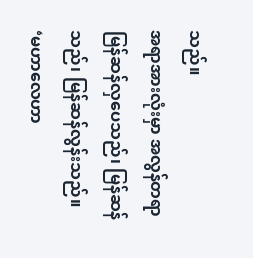သည်။
အရာအားလုံးမှာ အလွန်တရာ မြန်ဆန်လှပေသည်၊ မြန်ဆန်သည်၊ မြန်ဆန်လွန်းသည်။
‘မဟာလေဟာ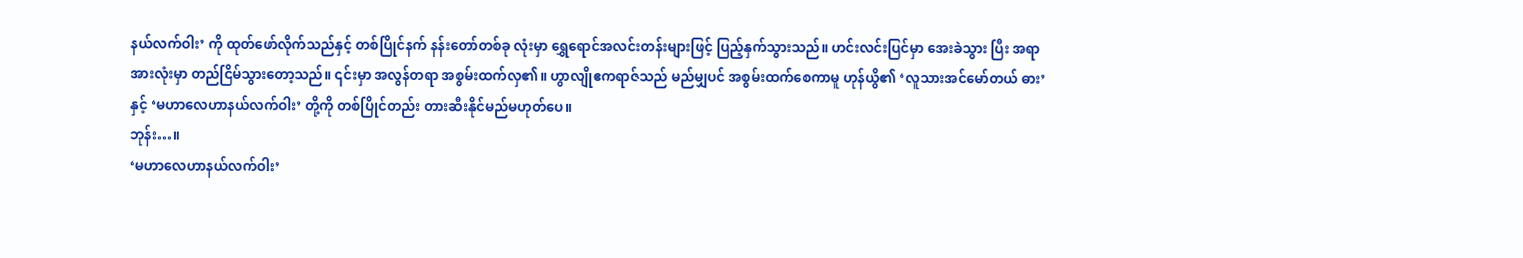နယ်လက်ဝါး’ ကို ထုတ်ဖော်လိုက်သည်နှင့် တစ်ပြိုင်နက် နန်းတော်တစ်ခု လုံးမှာ ရွှေရောင်အလင်းတန်းများဖြင့် ပြည့်နှက်သွားသည်။ ဟင်းလင်းပြင်မှာ အေးခဲသွား ပြီး အရာအားလုံးမှာ တည်ငြိမ်သွားတော့သည်။ ၎င်းမှာ အလွန်တရာ အစွမ်းထက်လှ၏။ ဟွာလျိုဧကရာဇ်သည် မည်မျှပင် အစွမ်းထက်စေကာမူ ဟုန်ယွိ၏ ‘လူသားအင်မော်တယ် ဓား’ နှင့် ‘မဟာလေဟာနယ်လက်ဝါး’ တို့ကို တစ်ပြိုင်တည်း တားဆီးနိုင်မည်မဟုတ်ပေ။
ဘုန်း…။
‘မဟာလေဟာနယ်လက်ဝါး’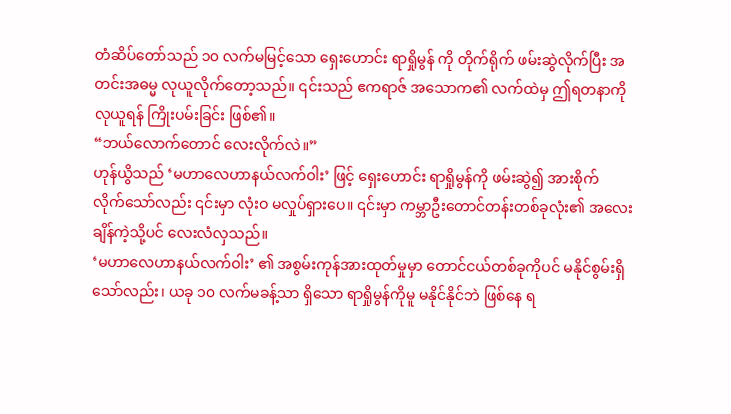တံဆိပ်တော်သည် ၁၀ လက်မမြင့်သော ရှေးဟောင်း ရာရှိုမွန် ကို တိုက်ရိုက် ဖမ်းဆွဲလိုက်ပြီး အတင်းအဓမ္မ လုယူလိုက်တော့သည်။ ၎င်းသည် ဧကရာဇ် အသောက၏ လက်ထဲမှ ဤရတနာကို လုယူရန် ကြိုးပမ်းခြင်း ဖြစ်၏။
“ဘယ်လောက်တောင် လေးလိုက်လဲ။”
ဟုန်ယွိသည် ‘မဟာလေဟာနယ်လက်ဝါး’ ဖြင့် ရှေးဟောင်း ရာရှိုမွန်ကို ဖမ်းဆွဲ၍ အားစိုက် လိုက်သော်လည်း ၎င်းမှာ လုံးဝ မလှုပ်ရှားပေ။ ၎င်းမှာ ကမ္ဘာဦးတောင်တန်းတစ်ခုလုံး၏ အလေးချိန်ကဲ့သို့ပင် လေးလံလှသည်။
‘မဟာလေဟာနယ်လက်ဝါး’ ၏ အစွမ်းကုန်အားထုတ်မှုမှာ တောင်ငယ်တစ်ခုကိုပင် မနိုင်စွမ်းရှိသော်လည်း၊ ယခု ၁၀ လက်မခန့်သာ ရှိသော ရာရှိုမွန်ကိုမူ မနိုင်နိုင်ဘဲ ဖြစ်နေ ရ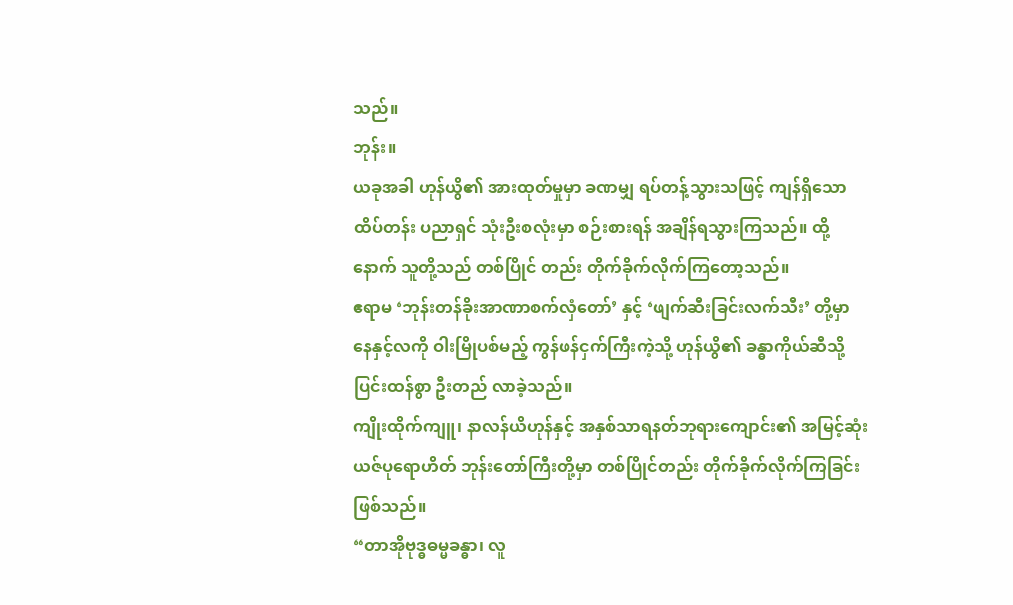သည်။
ဘုန်း။
ယခုအခါ ဟုန်ယွိ၏ အားထုတ်မှုမှာ ခဏမျှ ရပ်တန့်သွားသဖြင့် ကျန်ရှိသော ထိပ်တန်း ပညာရှင် သုံးဦးစလုံးမှာ စဉ်းစားရန် အချိန်ရသွားကြသည်။ ထို့နောက် သူတို့သည် တစ်ပြိုင် တည်း တိုက်ခိုက်လိုက်ကြတော့သည်။
ဧရာမ ‘ဘုန်းတန်ခိုးအာဏာစက်လှံတော်’ နှင့် ‘ဖျက်ဆီးခြင်းလက်သီး’ တို့မှာ နေနှင့်လကို ဝါးမြိုပစ်မည့် ကွန်ဖန်ငှက်ကြီးကဲ့သို့ ဟုန်ယွိ၏ ခန္ဓာကိုယ်ဆီသို့ ပြင်းထန်စွာ ဦးတည် လာခဲ့သည်။
ကျိုးထိုက်ကျူ၊ နာလန်ယိဟုန်နှင့် အနှစ်သာရနတ်ဘုရားကျောင်း၏ အမြင့်ဆုံး ယဇ်ပုရောဟိတ် ဘုန်းတော်ကြီးတို့မှာ တစ်ပြိုင်တည်း တိုက်ခိုက်လိုက်ကြခြင်း ဖြစ်သည်။
“တာအိုဗုဒ္ဓဓမ္မခန္ဓာ၊ လူ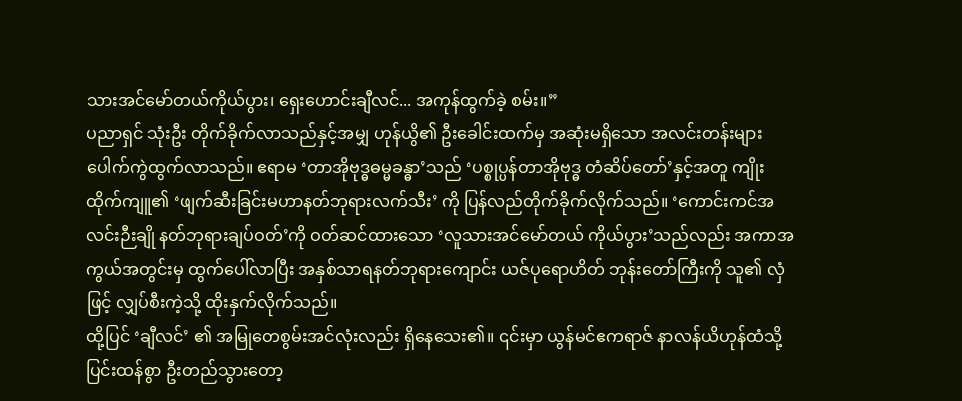သားအင်မော်တယ်ကိုယ်ပွား၊ ရှေးဟောင်းချီလင်... အကုန်ထွက်ခဲ့ စမ်း။”
ပညာရှင် သုံးဦး တိုက်ခိုက်လာသည်နှင့်အမျှ ဟုန်ယွိ၏ ဦးခေါင်းထက်မှ အဆုံးမရှိသော အလင်းတန်းများ ပေါက်ကွဲထွက်လာသည်။ ဧရာမ ‘တာအိုဗုဒ္ဓဓမ္မခန္ဓာ’သည် ‘ပစ္စုပ္ပန်တာအိုဗုဒ္ဓ တံဆိပ်တော်’နှင့်အတူ ကျိုးထိုက်ကျူ၏ ‘ဖျက်ဆီးခြင်းမဟာနတ်ဘုရားလက်သီး’ ကို ပြန်လည်တိုက်ခိုက်လိုက်သည်။ ‘ကောင်းကင်အလင်းဉီးချို နတ်ဘုရားချပ်ဝတ်’ကို ဝတ်ဆင်ထားသော ‘လူသားအင်မော်တယ် ကိုယ်ပွား’သည်လည်း အကာအကွယ်အတွင်းမှ ထွက်ပေါ်လာပြီး အနှစ်သာရနတ်ဘုရားကျောင်း ယဇ်ပုရောဟိတ် ဘုန်းတော်ကြီးကို သူ၏ လှံဖြင့် လျှပ်စီးကဲ့သို့ ထိုးနှက်လိုက်သည်။
ထို့ပြင် ‘ချီလင်’ ၏ အမြုတေစွမ်းအင်လုံးလည်း ရှိနေသေး၏။ ၎င်းမှာ ယွန်မင်ဧကရာဇ် နာလန်ယိဟုန်ထံသို့ ပြင်းထန်စွာ ဦးတည်သွားတော့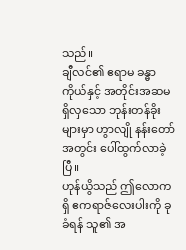သည်။
ချီလင်၏ ဧရာမ ခန္ဓာကိုယ်နှင့် အတိုင်းအဆမရှိလှသော ဘုန်းတန်ခိုးများမှာ ဟွာလျို နန်းတော်အတွင်း ပေါ်ထွက်လာခဲ့ပြီ။
ဟုန်ယွိသည် ဤလောကရှိ ဧကရာဇ်လေးပါးကို ခုခံရန် သူ၏ အ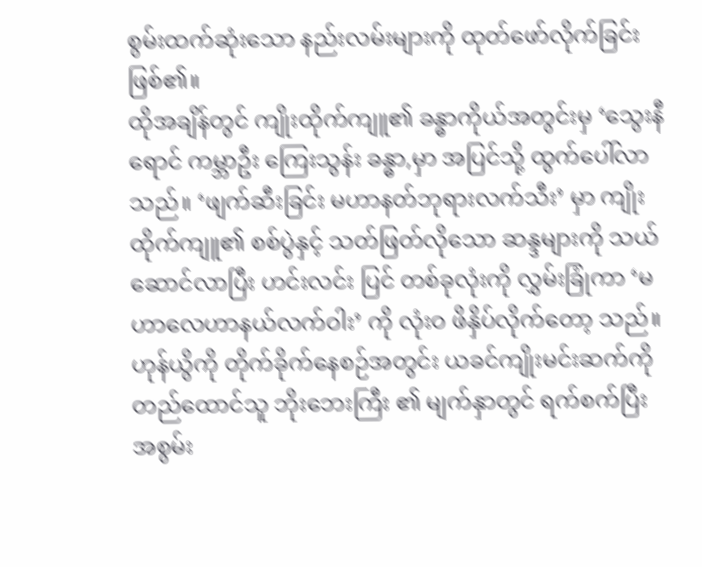စွမ်းထက်ဆုံးသော နည်းလမ်းများကို ထုတ်ဖော်လိုက်ခြင်း ဖြစ်၏။
ထိုအချိန်တွင် ကျိုးထိုက်ကျူ၏ ခန္ဓာကိုယ်အတွင်းမှ ‘သွေးနီရောင် ကမ္ဘာဦး ကြေးသွန်း ခန္ဓာ,မှာ အပြင်သို့ ထွက်ပေါ်လာသည်။ ‘ဖျက်ဆီးခြင်း မဟာနတ်ဘုရားလက်သီး’ မှာ ကျိုးထိုက်ကျူ၏ စစ်ပွဲနှင့် သတ်ဖြတ်လိုသော ဆန္ဒများကို သယ်ဆောင်လာပြီး ဟင်းလင်း ပြင် တစ်ခုလုံးကို လွှမ်းခြုံကာ ‘မဟာလေဟာနယ်လက်ဝါး’ ကို လုံးဝ ဖိနှိပ်လိုက်တော့ သည်။
ဟုန်ယွိကို တိုက်ခိုက်နေစဉ်အတွင်း ယခင်ကျိုးမင်းဆက်ကို တည်ထောင်သူ ဘိုးဘေးကြီး ၏ မျက်နှာတွင် ရက်စက်ပြီး အစွမ်း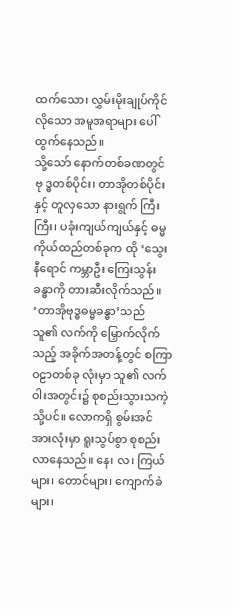ထက်သော၊ လွှမ်းမိုးချုပ်ကိုင်လိုသော အမူအရာများ ပေါ်ထွက်နေသည်။
သို့သော် နောက်တစ်ခဏတွင် ဗု ဒ္ဓတစ်ပိုင်း၊ တာအိုတစ်ပိုင်းနှင့် တူလှသော နားရွက် ကြီးကြီး၊ ပခုံးကျယ်ကျယ်နှင့် ဓမ္မကိုယ်ထည်တစ်ခုက ထို ‘သွေးနီရောင် ကမ္ဘာဦး ကြေးသွန်း ခန္ဓာကို တားဆီးလိုက်သည်။
‘တာအိုဗုဒ္ဓဓမ္မခန္ဓာ’သည် သူ၏ လက်ကို မြှောက်လိုက်သည့် အခိုက်အတန့်တွင် စကြာဝဠာတစ်ခု လုံးမှာ သူ၏ လက်ဝါးအတွင်း၌ စုစည်းသွားသကဲ့သို့ပင်။ လောကရှိ စွမ်းအင်အားလုံးမှာ ရူးသွပ်စွာ စုစည်းလာနေသည်။ နေ၊ လ၊ ကြယ်များ၊ တောင်များ၊ ကျောက်ခဲများ၊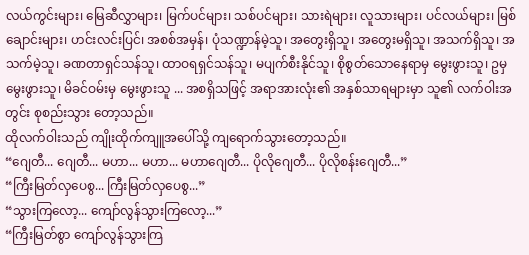လယ်ကွင်းများ၊ မြေဆီလွှာများ၊ မြက်ပင်များ၊ သစ်ပင်များ၊ သားရဲများ၊ လူသားများ၊ ပင်လယ်များ၊ မြစ်ချောင်းများ၊ ဟင်းလင်းပြင်၊ အစစ်အမှန်၊ ပုံသဏ္ဍာန်မဲ့သူ၊ အတွေးရှိသူ၊ အတွေးမရှိသူ၊ အသက်ရှိသူ၊ အသက်မဲ့သူ၊ ခဏတာရှင်သန်သူ၊ ထာဝရရှင်သန်သူ၊ မပျက်စီးနိုင်သူ၊ စိုစွတ်သောနေရာမှ မွေးဖွားသူ၊ ဥမှ မွေးဖွားသူ၊ မိခင်ဝမ်းမှ မွေးဖွားသူ ... အစရှိသဖြင့် အရာအားလုံး၏ အနှစ်သာရများမှာ သူ၏ လက်ဝါးအတွင်း စုစည်းသွား တော့သည်။
ထိုလက်ဝါးသည် ကျိုးထိုက်ကျူအပေါ်သို့ ကျရောက်သွားတော့သည်။
“ဂျေတီ... ဂျေတီ... မဟာ... မဟာ... မဟာဂျေတီ... ပိုလိုဂျေတီ... ပိုလိုစန်းဂျေတီ...”
“ကြီးမြတ်လှပေစွ... ကြီးမြတ်လှပေစွ...”
“သွားကြလော့... ကျော်လွန်သွားကြလော့...”
“ကြီးမြတ်စွာ ကျော်လွန်သွားကြ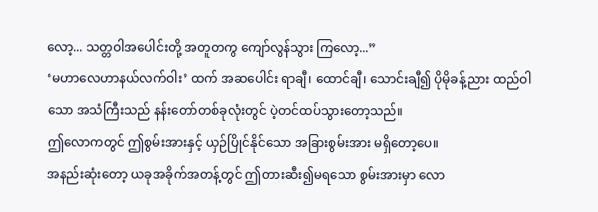လော့... သတ္တဝါအပေါင်းတို့ အတူတကွ ကျော်လွန်သွား ကြလော့...”
‘မဟာလေဟာနယ်လက်ဝါး’ ထက် အဆပေါင်း ရာချီ၊ ထောင်ချီ၊ သောင်းချီ၍ ပိုမိုခန့်ညား ထည်ဝါသော အသံကြီးသည် နန်းတော်တစ်ခုလုံးတွင် ပဲ့တင်ထပ်သွားတော့သည်။
ဤလောကတွင် ဤစွမ်းအားနှင့် ယှဉ်ပြိုင်နိုင်သော အခြားစွမ်းအား မရှိတော့ပေ။
အနည်းဆုံးတော့ ယခုအခိုက်အတန့်တွင် ဤတားဆီး၍မရသော စွမ်းအားမှာ လော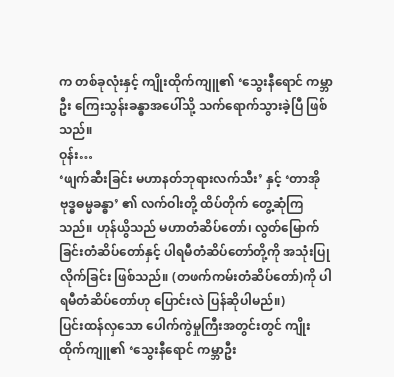က တစ်ခုလုံးနှင့် ကျိုးထိုက်ကျူ၏ ‘သွေးနီရောင် ကမ္ဘာဦး ကြေးသွန်းခန္ဓာအပေါ်သို့ သက်ရောက်သွားခဲ့ပြီ ဖြစ်သည်။
ဝုန်း…
‘ဖျက်ဆီးခြင်း မဟာနတ်ဘုရားလက်သီး’ နှင့် ‘တာအိုဗုဒ္ဓဓမ္မခန္ဓာ’ ၏ လက်ဝါးတို့ ထိပ်တိုက် တွေ့ဆုံကြသည်။ ဟုန်ယွိသည် မဟာတံဆိပ်တော်၊ လွတ်မြောက်ခြင်းတံဆိပ်တော်နှင့် ပါရမီတံဆိပ်တော်တို့ကို အသုံးပြုလိုက်ခြင်း ဖြစ်သည်။ (တဖက်ကမ်းတံဆိပ်တော်)ကို ပါရမီတံဆိပ်တော်ဟု ပြောင်းလဲ ပြန်ဆိုပါမည်။)
ပြင်းထန်လှသော ပေါက်ကွဲမှုကြီးအတွင်းတွင် ကျိုးထိုက်ကျူ၏ ‘သွေးနီရောင် ကမ္ဘာဦး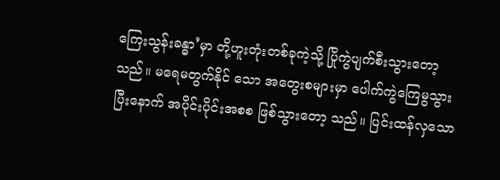ကြေးသွန်းခန္ဓာ’မှာ တို့ဟူးတုံးတစ်ခုကဲ့သို့ ပြိုကွဲပျက်စီးသွားတော့သည်။ မရေမတွက်နိုင် သော အတွေးစများမှာ ပေါက်ကွဲကြေမွသွားပြီးနောက် အပိုင်းပိုင်းအစစ ဖြစ်သွားတော့ သည်။ ပြင်းထန်လှသော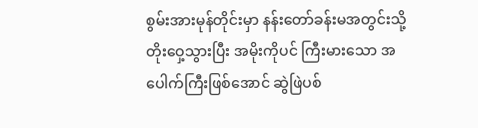စွမ်းအားမုန်တိုင်းမှာ နန်းတော်ခန်းမအတွင်းသို့ တိုးဝှေ့သွားပြီး အမိုးကိုပင် ကြီးမားသော အပေါက်ကြီးဖြစ်အောင် ဆွဲဖြဲပစ်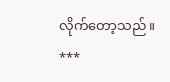လိုက်တော့သည်။
***